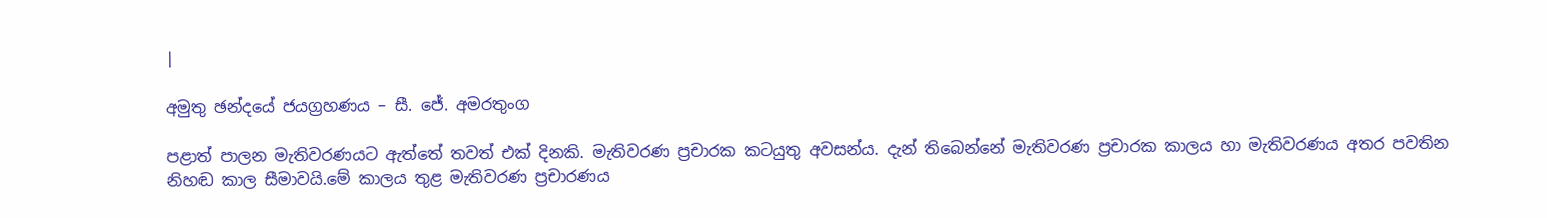|

අමුතු ඡන්දයේ ජයග්‍රහණය – සී. ජේ. අමරතුංග

පළාත් පාලන මැතිවරණයට ඇත්තේ තවත් එක් දිනකි. මැතිවරණ ප්‍රචාරක කටයුතු අවසන්ය. දැන් තිබෙන්නේ මැතිවරණ ප්‍රචාරක කාලය හා මැතිවරණය අතර පවතින නිහඬ කාල සීමාවයි.මේ කාලය තුළ මැතිවරණ ප්‍රචාරණය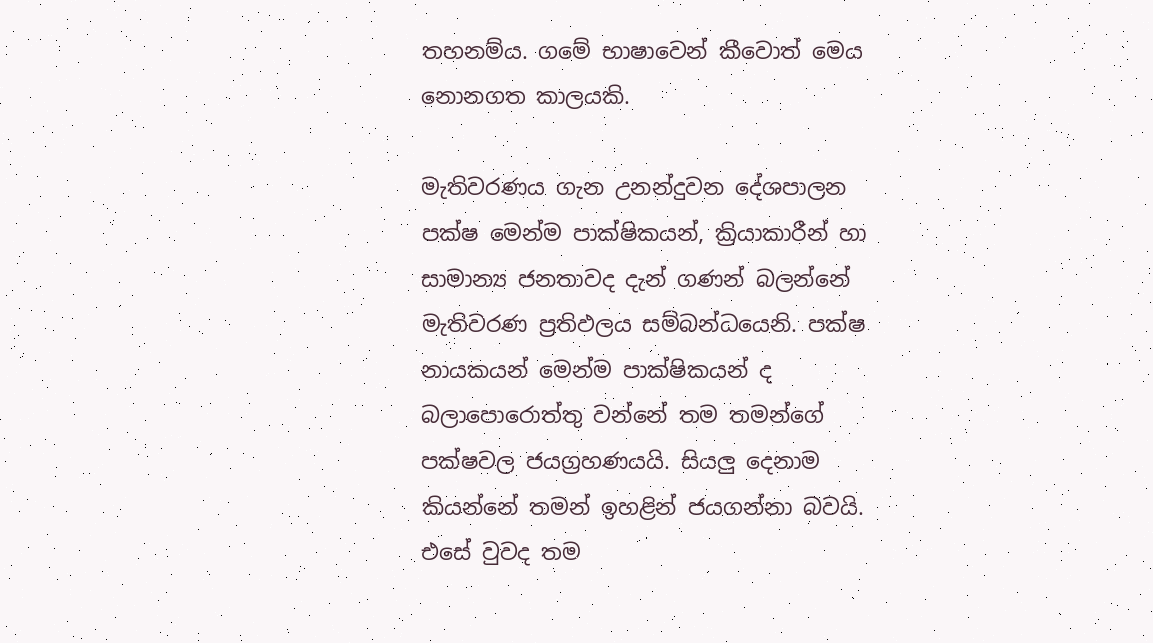තහනම්ය. ගමේ භාෂාවෙන් කීවොත් මෙය නොනගත කාලයකි.

මැතිවරණය ගැන උනන්දුවන දේශපාලන පක්ෂ මෙන්ම පාක්ෂිකයන්, ක්‍රියාකාරීන් හා සාමාන්‍ය ජනතාවද දැන් ගණන් බලන්නේ මැතිවරණ ප්‍රතිඵලය සම්බන්ධයෙනි. පක්ෂ නායකයන් මෙන්ම පාක්ෂිකයන් ද බලාපොරොත්තු වන්නේ තම තමන්ගේ පක්ෂවල ජයග්‍රහණයයි. සියලු දෙනාම කියන්නේ තමන් ඉහළින් ජයගන්නා බවයි. එසේ වුවද තම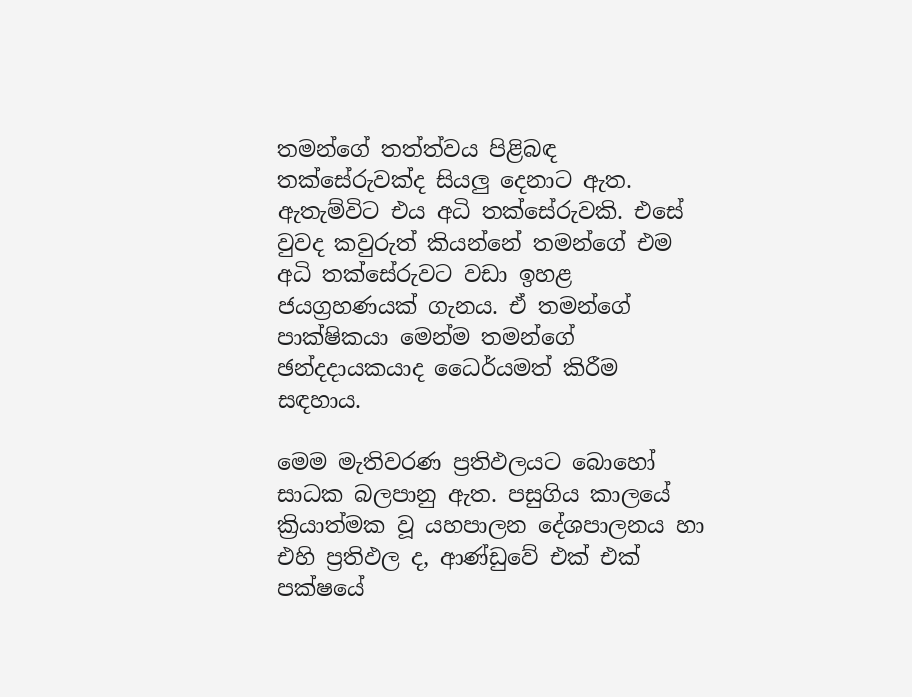තමන්ගේ තත්ත්වය පිළිබඳ තක්සේරුවක්ද සියලු දෙනාට ඇත. ඇතැම්විට එය අධි තක්සේරුවකි. එසේ වුවද කවුරුත් කියන්නේ තමන්ගේ එම අධි තක්සේරුවට වඩා ඉහළ ජයග්‍රහණයක් ගැනය. ඒ තමන්ගේ පාක්ෂිකයා මෙන්ම තමන්ගේ ඡන්දදායකයාද ධෛර්යමත් කිරීම සඳහාය.

මෙම මැතිවරණ ප්‍රතිඵලයට බොහෝ සාධක බලපානු ඇත. පසුගිය කාලයේ ක්‍රියාත්මක වූ යහපාලන දේශපාලනය හා එහි ප්‍රතිඵල ද, ආණ්ඩුවේ එක් එක් පක්ෂයේ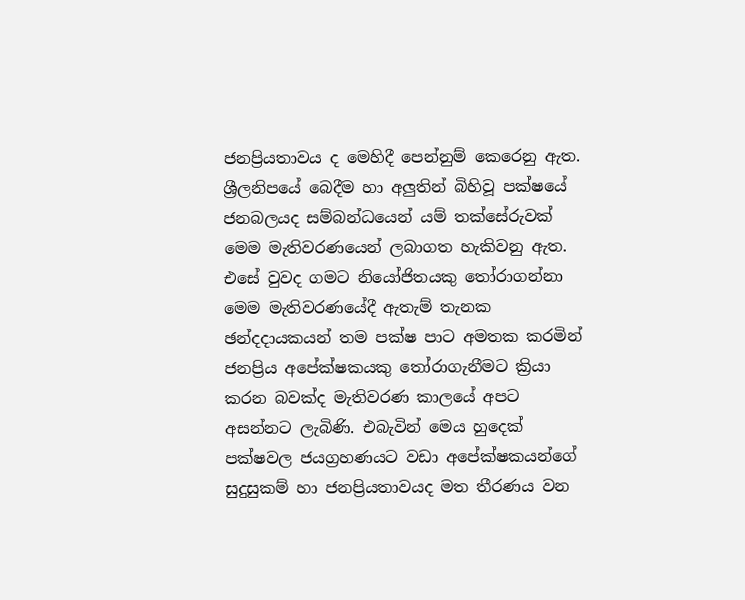ජනප්‍රියතාවය ද මෙහිදී පෙන්නුම් කෙරෙනු ඇත. ශ්‍රීලනිපයේ බෙදීම හා අලුතින් බිහිවූ පක්ෂයේ ජනබලයද සම්බන්ධයෙන් යම් තක්සේරුවක් මෙම මැතිවරණයෙන් ලබාගත හැකිවනු ඇත. එසේ වුවද ගමට නියෝජිතයකු තෝරාගන්නා මෙම මැතිවරණයේදී ඇතැම් තැනක ඡන්දදායකයන් තම පක්ෂ පාට අමතක කරමින් ජනප්‍රිය අපේක්ෂකයකු තෝරාගැනීමට ක්‍රියා කරන බවක්ද මැතිවරණ කාලයේ අපට අසන්නට ලැබිණි. එබැවින් මෙය හුදෙක් පක්ෂවල ජයග්‍රහණයට වඩා අපේක්ෂකයන්ගේ සුදුසුකම් හා ජනප්‍රියතාවයද මත තීරණය වන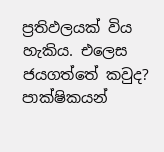ප්‍රතිඵලයක් විය හැකිය. එලෙස ජයගත්තේ කවුද? පාක්ෂිකයන්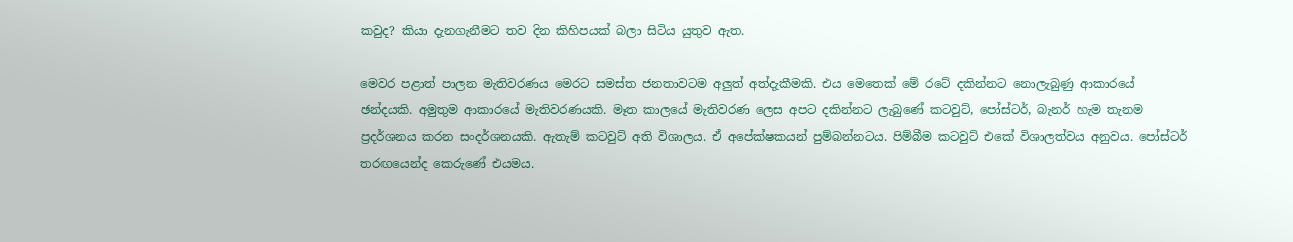කවුද? කියා දැනගැනීමට තව දින කිහිපයක් බලා සිටිය යුතුව ඇත.

මෙවර පළාත් පාලන මැතිවරණය මෙරට සමස්ත ජනතාවටම අලුත් අත්දැකීමකි. එය මෙතෙක් මේ රටේ දකින්නට නොලැබුණු ආකාරයේ ඡන්දයකි. අමුතුම ආකාරයේ මැතිවරණයකි. මෑත කාලයේ මැතිවරණ ලෙස අපට දකින්නට ලැබුණේ කටවුට්, පෝස්ටර්, බැනර් හැම තැනම ප්‍රදර්ශනය කරන සංදර්ශනයකි. ඇතැම් කටවුට් අති විශාලය. ඒ අපේක්ෂකයන් පුම්බන්නටය. පිම්බීම කටවුට් එකේ විශාලත්වය අනුවය. පෝස්ටර් තරඟයෙන්ද කෙරුණේ එයමය.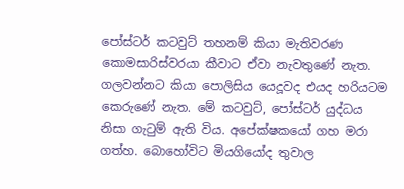පෝස්ටර් කටවුට් තහනම් කියා මැතිවරණ කොමසාරිස්වරයා කීවාට ඒවා නැවතුණේ නැත. ගලවන්නට කියා පොලිසිය යෙදූවද එයද හරියටම කෙරුණේ නැත. මේ කටවුට්, පෝස්ටර් යුද්ධය නිසා ගැටුම් ඇති විය. අපේක්ෂකයෝ ගහ මරා ගත්හ. බොහෝවිට මියගියෝද තුවාල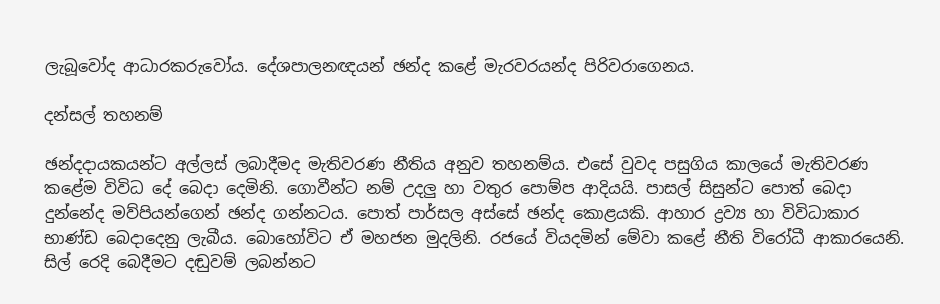ලැබූවෝද ආධාරකරුවෝය. දේශපාලනඥයන් ඡන්ද කළේ මැරවරයන්ද පිරිවරාගෙනය.

දන්සල් තහනම්

ඡන්දදායකයන්ට අල්ලස් ලබාදීමද මැතිවරණ නීතිය අනුව තහනම්ය. එසේ වුවද පසුගිය කාලයේ මැතිවරණ කළේම විවිධ දේ බෙදා දෙමිනි. ගොවීන්ට නම් උදලු හා වතුර පොම්ප ආදියයි. පාසල් සිසුන්ට පොත් බෙදා දුන්නේද මව්පියන්ගෙන් ඡන්ද ගන්නටය. පොත් පාර්සල අස්සේ ඡන්ද කොළයකි. ආහාර ද්‍රව්‍ය හා විවිධාකාර භාණ්ඩ බෙදාදෙනු ලැබීය. බොහෝවිට ඒ මහජන මුදලිනි. රජයේ වියදමින් මේවා කළේ නීති විරෝධී ආකාරයෙනි. සිල් රෙදි බෙදීමට දඬුවම් ලබන්නට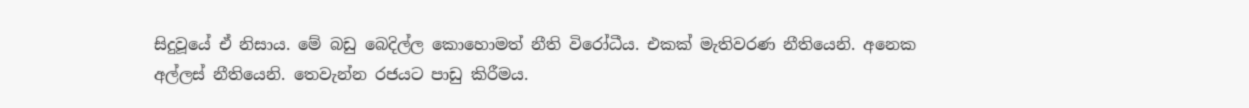සිදුවූයේ ඒ නිසාය. මේ බඩු බෙදිල්ල කොහොමත් නීති විරෝධීය. එකක් මැතිවරණ නීතියෙනි. අනෙක අල්ලස් නීතියෙනි. තෙවැන්න රජයට පාඩු කිරීමය.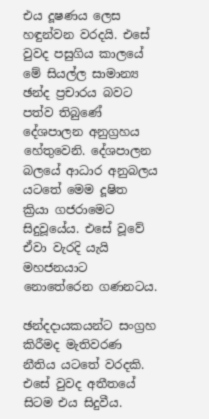එය දූෂණය ලෙස හඳුන්වන වරදයි. එසේ වුවද පසුගිය කාලයේ මේ සියල්ල සාමාන්‍ය ඡන්ද ප්‍රචාරය බවට පත්ව තිබුණේ දේශපාලන අනුග්‍රහය හේතුවෙනි. දේශපාලන බලයේ ආධාර අනුබලය යටතේ මෙම දූෂිත ක්‍රියා ගජරාමෙට සිදුවූයේය. එසේ වූවේ ඒවා වැරදි යැයි මහජනයාට නොතේරෙන ගණනටය.

ඡන්දදායකයන්ට සංග්‍රහ කිරීමද මැතිවරණ නීතිය යටතේ වරදකි. එසේ වුවද අතීතයේ සිටම එය සිදුවීය.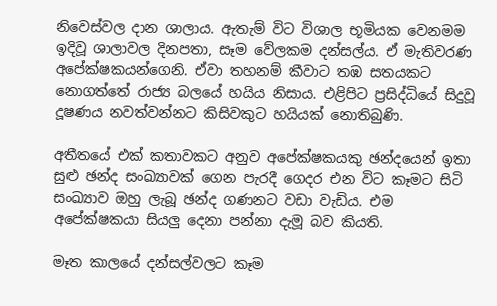නිවෙස්වල දාන ශාලාය. ඇතැම් විට විශාල භූමියක වෙනමම ඉදිවූ ශාලාවල දිනපතා, සෑම වේලකම දන්සල්ය. ඒ මැතිවරණ අපේක්ෂකයන්ගෙනි. ඒවා තහනම් කීවාට තඹ සතයකට නොගත්තේ රාජ්‍ය බලයේ හයිය නිසාය. එළිපිට ප්‍රසිද්ධියේ සිදුවූ දූෂණය නවත්වන්නට කිසිවකුට හයියක් නොතිබුණි.

අතීතයේ එක් කතාවකට අනුව අපේක්ෂකයකු ඡන්දයෙන් ඉතා සුළු ඡන්ද සංඛ්‍යාවක් ගෙන පැරදී ගෙදර එන විට කෑමට සිටි සංඛ්‍යාව ඔහු ලැබූ ඡන්ද ගණනට වඩා වැඩිය. එම අපේක්ෂකයා සියලු දෙනා පන්නා දැමූ බව කියති.

මෑත කාලයේ දන්සල්වලට කෑම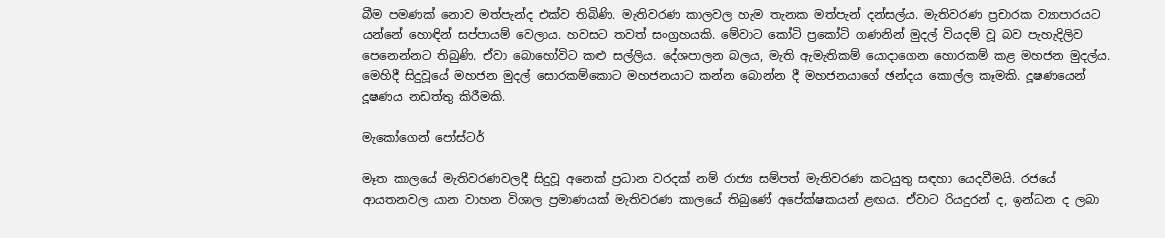බීම පමණක් නොව මත්පැන්ද එක්ව තිබිණි. මැතිවරණ කාලවල හැම තැනක මත්පැන් දන්සල්ය. මැතිවරණ ප්‍රචාරක ව්‍යාපාරයට යන්නේ හොඳින් සප්පායම් වෙලාය. හවසට තවත් සංග්‍රහයකි. මේවාට කෝටි ප්‍රකෝටි ගණනින් මුදල් වියදම් වූ බව පැහැදිලිව පෙනෙන්නට තිබුණි. ඒවා බොහෝවිට කළු සල්ලිය. දේශපාලන බලය, මැති ඇමැතිකම් යොදාගෙන හොරකම් කළ මහජන මුදල්ය. මෙහිදී සිදුවූයේ මහජන මුදල් සොරකම්කොට මහජනයාට කන්න බොන්න දී මහජනයාගේ ඡන්දය කොල්ල කෑමකි. දූෂණයෙන් දූෂණය නඩත්තු කිරීමකි.

මැකෝගෙන් පෝස්ටර්

මෑත කාලයේ මැතිවරණවලදී සිදුවූ අනෙක් ප්‍රධාන වරදක් නම් රාජ්‍ය සම්පත් මැතිවරණ කටයුතු සඳහා යෙදවීමයි. රජයේ ආයතනවල යාන වාහන විශාල ප්‍රමාණයක් මැතිවරණ කාලයේ තිබුණේ අපේක්ෂකයන් ළඟය. ඒවාට රියදුරන් ද, ඉන්ධන ද ලබා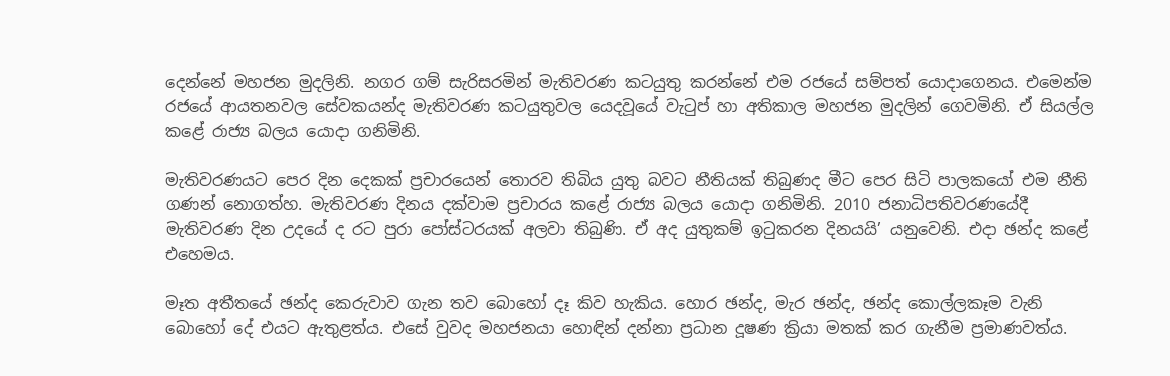දෙන්නේ මහජන මුදලිනි. නගර ගම් සැරිසරමින් මැතිවරණ කටයුතු කරන්නේ එම රජයේ සම්පත් යොදාගෙනය. එමෙන්ම රජයේ ආයතනවල සේවකයන්ද මැතිවරණ කටයුතුවල යෙදවූයේ වැටුප් හා අතිකාල මහජන මුදලින් ගෙවමිනි. ඒ සියල්ල කළේ රාජ්‍ය බලය යොදා ගනිමිනි.

මැතිවරණයට පෙර දින දෙකක් ප්‍රචාරයෙන් තොරව තිබිය යුතු බවට නීතියක් තිබුණද මීට පෙර සිටි පාලකයෝ එම නීති ගණන් නොගත්හ. මැතිවරණ දිනය දක්වාම ප්‍රචාරය කළේ රාජ්‍ය බලය යොදා ගනිමිනි. 2010 ජනාධිපතිවරණයේදී මැතිවරණ දින උදයේ ද රට පුරා පෝස්ටරයක් අලවා තිබුණි. ඒ අද යුතුකම් ඉටුකරන දිනයයි’ යනුවෙනි. එදා ඡන්ද කළේ එහෙමය.

මෑත අතීතයේ ඡන්ද කෙරුවාව ගැන තව බොහෝ දෑ කිව හැකිය. හොර ඡන්ද, මැර ඡන්ද, ඡන්ද කොල්ලකෑම වැනි බොහෝ දේ එයට ඇතුළත්ය. එසේ වුවද මහජනයා හොඳින් දන්නා ප්‍රධාන දූෂණ ක්‍රියා මතක් කර ගැනීම ප්‍රමාණවත්ය.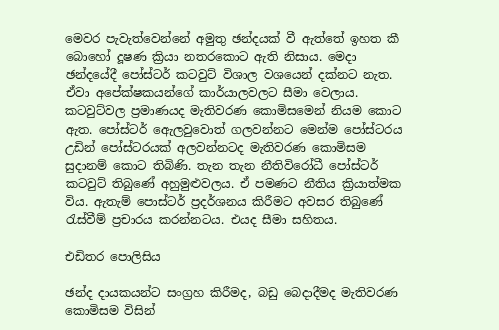මෙවර පැවැත්වෙන්නේ අමුතු ඡන්දයක් වී ඇත්තේ ඉහත කී බො‍හෝ දූෂණ ක්‍රියා නතරකොට ඇති නිසාය. මෙදා ඡන්දයේදී පෝස්ටර් කටවුට් විශාල වශයෙන් දක්නට නැත. ඒවා අපේක්ෂකයන්ගේ කාර්යාලවලට සීමා වෙලාය. කටවුට්වල ප්‍රමාණයද මැතිවරණ කොමිසමෙන් නියම කොට ඇත. පෝස්ටර් ඇ‍ෙලවුවොත් ගලවන්නට මෙන්ම පෝස්ටරය උඩින් පෝස්ටරයක් අලවන්නටද මැතිවරණ කොමිසම සුදානම් කොට තිබිණි. තැන තැන නීතිවිරෝධී පෝස්ටර් කටවුට් තිබුණේ අහුමුළුවලය. ඒ පමණට නීතිය ක්‍රියාත්මක විය. ඇතැම් පොස්ටර් ප්‍රදර්ශනය කිරීමට අවසර තිබුණේ රැස්වීම් ප්‍රචාරය කරන්නටය. එයද සීමා සහිතය.

එඩිතර පොලිසිය

ඡන්ද දායකයන්ට සංග්‍රහ කිරීමද, බඩු බෙදාදීමද මැතිවරණ කොමිසම විසින්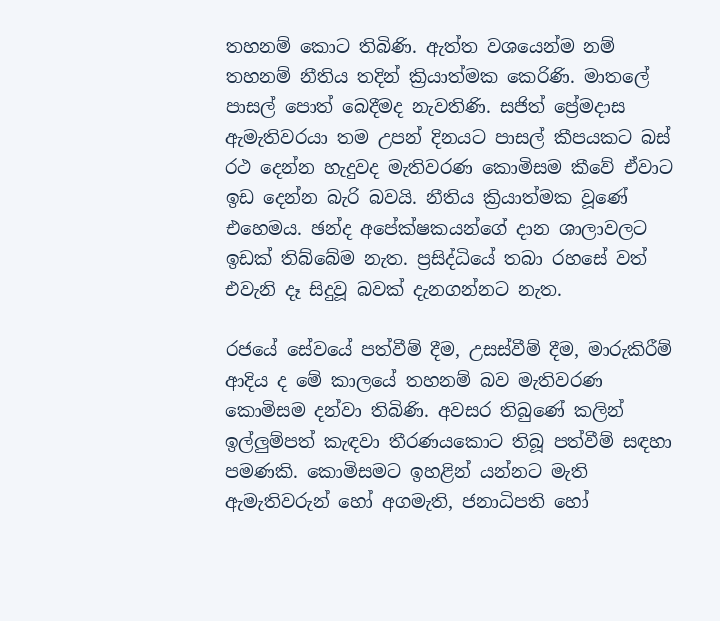තහනම් කොට තිබිණි. ඇත්ත වශයෙන්ම නම් තහනම් නීතිය තදින් ක්‍රියාත්මක කෙරිණි. මාතලේ පාසල් පොත් බෙදීමද නැවතිණි. සජිත් ප්‍රේමදාස ඇමැතිවරයා තම උපන් දිනයට පාසල් කීපයකට බස් රථ දෙන්න හැදුවද මැතිවරණ කොමිසම කීවේ ඒවාට ඉඩ දෙන්න බැරි බවයි. නීතිය ක්‍රියාත්මක වූණේ එහෙමය. ඡන්ද අපේක්ෂකයන්ගේ දාන ශාලාවලට ඉඩක් තිබ්බේම නැත. ප්‍රසිද්ධියේ තබා රහසේ වත් එවැනි දෑ සිදුවූ බවක් දැනගන්නට නැත.

රජයේ සේවයේ පත්වීම් දීම, උසස්වීම් දීම, මාරුකිරීම් ආදිය ද මේ කාලයේ තහනම් බව මැතිවරණ කොමිසම දන්වා තිබිණි. අවසර තිබුණේ කලින් ඉල්ලුම්පත් කැඳවා තීරණයකොට තිබූ පත්වීම් සඳහා පමණකි. කොමිසමට ඉහළින් යන්නට මැති ඇමැතිවරුන් හෝ අගමැති, ජනාධිපති හෝ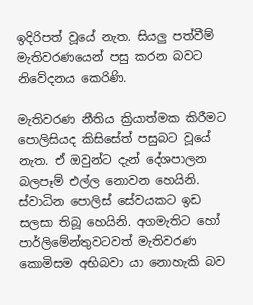ඉදිරිපත් වූයේ නැත. සියලු පත්වීම් මැතිවරණයෙන් පසු කරන බවට නිවේදනය කෙරිණි.

මැතිවරණ නීතිය ක්‍රියාත්මක කිරීමට පොලිසියද කිසිසේත් පසුබට වූයේ නැත. ඒ ඔවුන්ට දැන් දේශපාලන බලපෑම් එල්ල නොවන හෙයිනි. ස්වාධින පොලිස් සේවයකට ඉඩ සලසා තිබූ හෙයිනි. අගමැතිට හෝ පාර්ලිමේන්තුවටවත් මැතිවරණ කොමිසම අභිබවා යා නොහැකි බව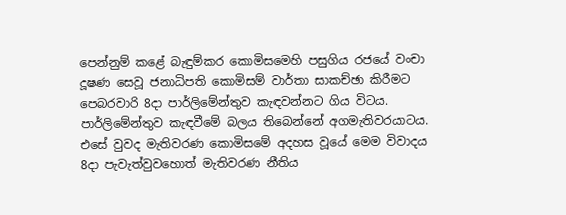පෙන්නුම් කළේ බැඳුම්කර කොමිසමෙහි පසුගිය රජයේ වංචා දූෂණ සෙවූ ජනාධිපති කොමිසම් වාර්තා සාකච්ඡා කිරීමට පෙබරවාරි 8දා පාර්ලිමේන්තුව කැඳවන්නට ගිය විටය. පාර්ලිමේන්තුව කැඳවීමේ බලය තිබෙන්නේ අගමැතිවරයාටය. එසේ වුවද මැතිවරණ කොමිසමේ අදහස වූයේ මෙම විවාදය 8දා පැවැත්වුවහොත් මැතිවරණ නීතිය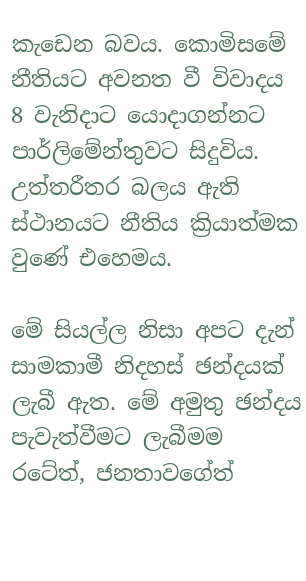කැඩෙන බවය. කොමිසමේ නීතියට අවනත වී විවාදය 8 වැනිදාට යොදාගන්නට පාර්ලිමේන්තුවට සිදුවිය. උත්තරීතර බලය ඇති ස්ථානයට නීතිය ක්‍රියාත්මක වුණේ එහෙමය.

මේ සියල්ල නිසා අපට දැන් සාමකාමී නිදහස් ඡන්දයක් ලැබී ඇත. මේ අමුතු ඡන්දය පැවැත්වීමට ලැබීමම රටේත්, ජනතාවගේත්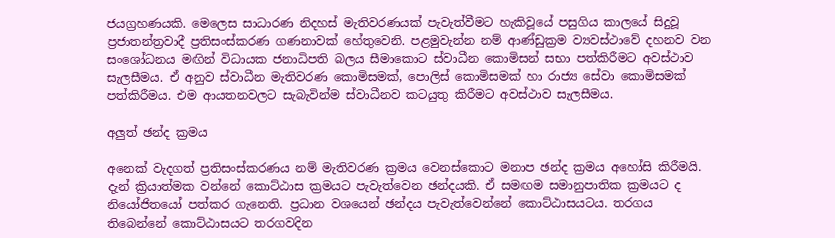ජයග්‍රහණයකි. මෙලෙස සාධාරණ නිදහස් මැතිවරණයක් පැවැත්වීමට හැකිවූයේ පසුගිය කාලයේ සිදුවූ ප්‍රජාතන්ත්‍රවාදී ප්‍රතිසංස්කරණ ගණනාවක් හේතුවෙනි. පළමුවැන්න නම් ආණ්ඩුක්‍රම ව්‍යවස්ථාවේ දහනව වන සංශෝධනය මඟින් විධායක ජනාධිපති බලය සීමාකොට ස්වාධීන කොමිසන් සභා පත්කිරීමට අවස්ථාව සැලසීමය. ඒ අනුව ස්වාධීන මැතිවරණ කොමිසමක්, පොලිස් කොමිසමක් හා රාජ්‍ය සේවා කොමිසමක් පත්කිරීමය. එම ආයතනවලට සැබැවින්ම ස්වාධීනව කටයුතු කිරීමට අවස්ථාව සැලසීමය.

අලුත් ඡන්ද ක්‍රමය

අනෙක් වැදගත් ප්‍රතිසංස්කරණය නම් මැතිවරණ ක්‍රමය වෙනස්කොට මනාප ඡන්ද ක්‍රමය අහෝසි කිරීමයි. දැන් ක්‍රියාත්මක වන්නේ කොට්ඨාස ක්‍රමයට පැවැත්වෙන ඡන්දයකි. ඒ සමඟම සමානුපාතික ක්‍රමයට ද නියෝජිතයෝ පත්කර ගැනෙති. ප්‍රධාන වශයෙන් ඡන්දය පැවැත්වෙන්නේ කොට්ඨාසයටය. තරගය තිබෙන්නේ කොට්ඨාසයට තරගවදින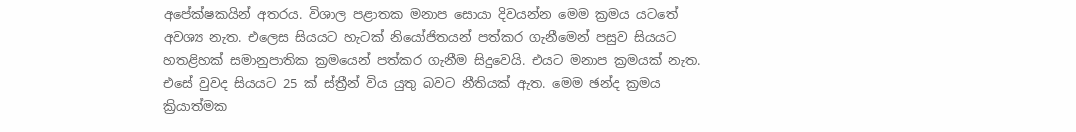අපේක්ෂකයින් අතරය. විශාල පළාතක මනාප සොයා දිවයන්න මෙම ක්‍රමය යටතේ අවශ්‍ය නැත. එලෙස සියයට හැටක් නියෝජිතයන් පත්කර ගැනීමෙන් පසුව සියයට හතළිහක් සමානුපාතික ක්‍රමයෙන් පත්කර ගැනීම සිදුවෙයි. එයට මනාප ක්‍රමයක් නැත. එසේ වුවද සියයට 25 ක් ස්ත්‍රීන් විය යුතු බවට නීතියක් ඇත. මෙම ඡන්ද ක්‍රමය ක්‍රියාත්මක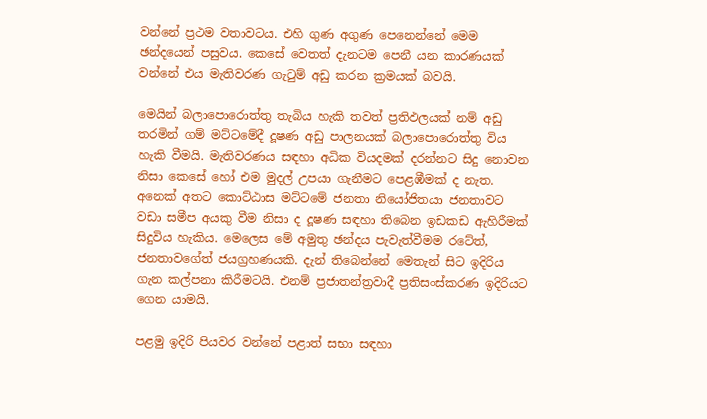වන්නේ ප්‍රථම වතාවටය. එහි ගුණ අගුණ පෙනෙන්නේ මෙම ඡන්දයෙන් පසුවය. කෙසේ වෙතත් දැනටම පෙනී යන කාරණයක් වන්නේ එය මැතිවරණ ගැටුම් අඩු කරන ක්‍රමයක් බවයි.

මෙයින් බලාපොරොත්තු තැබිය හැකි තවත් ප්‍රතිඵලයක් නම් අඩු තරමින් ගම් මට්ටමේදී දූෂණ අඩු පාලනයක් බලාපොරොත්තු විය හැකි වීමයි. මැතිවරණය සඳහා අධික වියදමක් දරන්නට සිදු නොවන නිසා කෙසේ හෝ එම මුදල් උපයා ගැනීමට පෙළඹීමක් ද නැත. අනෙක් අතට කොට්ඨාස මට්ටමේ ජනතා නියෝජිතයා ජනතාවට වඩා සමීප අයකු වීම නිසා ද දූෂණ සඳහා තිබෙන ඉඩකඩ ඇහිරීමක් සිදුවිය හැකිය. මෙලෙස මේ අමුතු ඡන්දය පැවැත්වීමම රටේත්, ජනතාවගේත් ජයග්‍රහණයකි. දැන් තිබෙන්නේ මෙතැන් සිට ඉදිරිය ගැන කල්පනා කිරී‍මටයි. එනම් ප්‍රජාතන්ත්‍රවාදී ප්‍රතිසංස්කරණ ඉදිරියට ගෙන යාමයි.

පළමු ඉදිරි පියවර වන්නේ පළාත් සභා සඳහා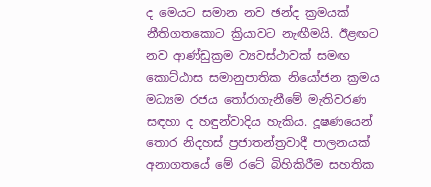ද මෙයට සමාන නව ඡන්ද ක්‍රමයක් නීතිගතකොට ක්‍රියාවට නැඟීමයි. ඊළඟට නව ආණ්ඩුක්‍රම ව්‍යවස්ථාවක් සමඟ කොට්ඨාස සමානුපාතික නියෝජන ක්‍රමය මධ්‍යම රජය තෝරාගැනීමේ මැතිවරණ සඳහා ද හඳුන්වාදිය හැකිය. දූෂණයෙන් තොර නිදහස් ප්‍රජාතන්ත්‍රවාදී පාලනයක් අනාගතයේ මේ රටේ බිහිකිරීම සහතික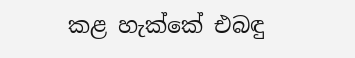කළ හැක්කේ එබඳු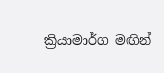ක්‍රියාමාර්ග මඟින්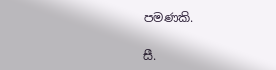පමණකි.

සී.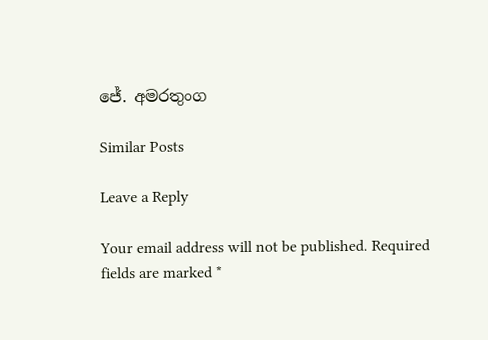ජේ. අමරතුංග

Similar Posts

Leave a Reply

Your email address will not be published. Required fields are marked *